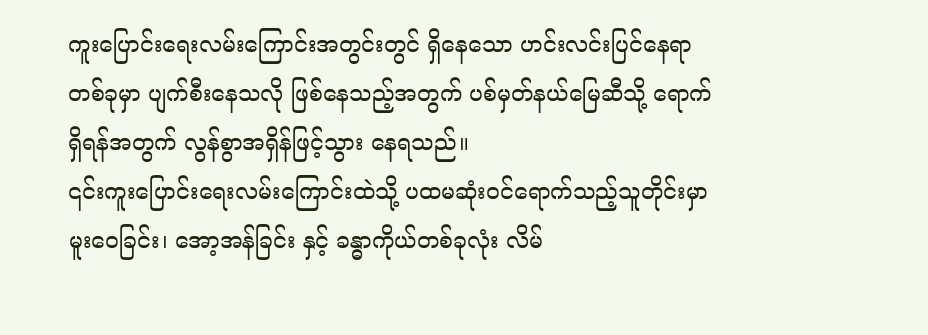ကူးပြောင်းရေးလမ်းကြောင်းအတွင်းတွင် ရှိနေသော ဟင်းလင်းပြင်နေရာတစ်ခုမှာ ပျက်စီးနေသလို ဖြစ်နေသည့်အတွက် ပစ်မှတ်နယ်မြေဆီသို့ ရောက်ရှိရန်အတွက် လွန်စွာအရှိန်ဖြင့်သွား နေရသည်။
၎င်းကူးပြောင်းရေးလမ်းကြောင်းထဲသို့ ပထမဆုံးဝင်ရောက်သည့်သူတိုင်းမှာ မူးဝေခြင်း၊ အော့အန်ခြင်း နှင့် ခန္ဓာကိုယ်တစ်ခုလုံး လိမ်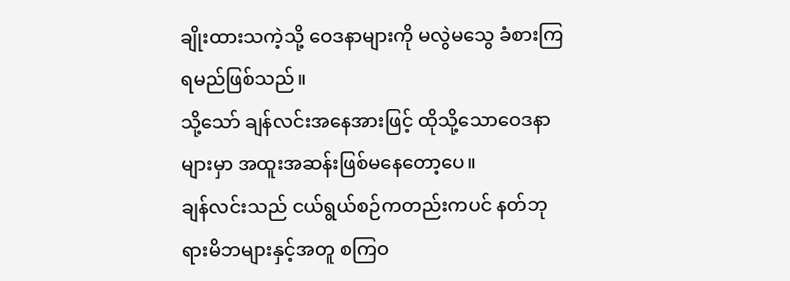ချိုးထားသကဲ့သို့ ဝေဒနာများကို မလွဲမသွေ ခံစားကြရမည်ဖြစ်သည်။
သို့သော် ချန်လင်းအနေအားဖြင့် ထိုသို့သောဝေဒနာများမှာ အထူးအဆန်းဖြစ်မနေတော့ပေ။
ချန်လင်းသည် ငယ်ရွယ်စဉ်ကတည်းကပင် နတ်ဘုရားမိဘများနှင့်အတူ စကြဝ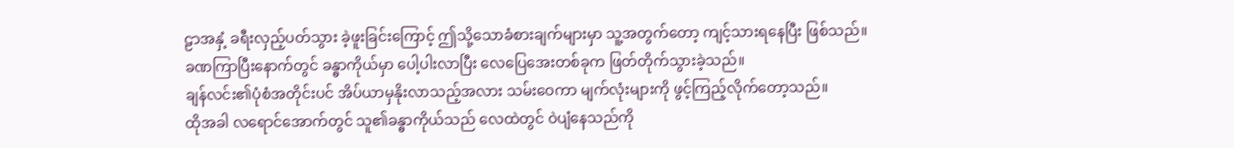ဠာအနှံ့ ခရီးလှည့်ပတ်သွား ခဲ့ဖူးခြင်းကြောင့် ဤသို့သောခံစားချက်များမှာ သူ့အတွက်တော့ ကျင့်သားရနေပြီး ဖြစ်သည်။
ခဏကြာပြီးနောက်တွင် ခန္ဓာကိုယ်မှာ ပေါ့ပါးလာပြီး လေပြေအေးတစ်ခုက ဖြတ်တိုက်သွားခဲ့သည်။
ချန်လင်း၏ပုံစံအတိုင်းပင် အိပ်ယာမှနိုးလာသည့်အလား သမ်းဝေကာ မျက်လုံးများကို ဖွင့်ကြည့်လိုက်တော့သည်။
ထိုအခါ လရောင်အောက်တွင် သူ၏ခန္ဓာကိုယ်သည် လေထဲတွင် ဝဲပျံနေသည်ကို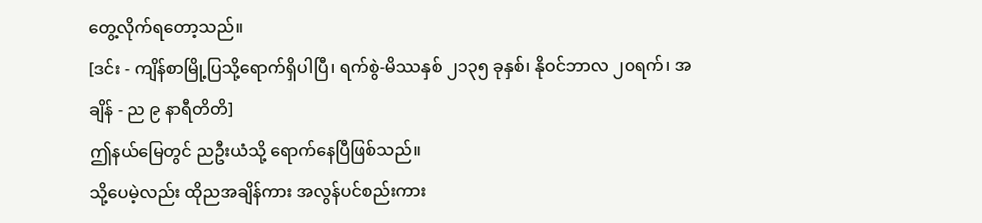တွေ့လိုက်ရတော့သည်။
[ဒင်း - ကျိန်စာမြို့ပြသို့ရောက်ရှိပါပြီ၊ ရက်စွဲ-မိဿနှစ် ၂၁၃၅ ခုနှစ်၊ နိုဝင်ဘာလ ၂၀ရက်၊ အချိန် - ည ၉ နာရီတိတိ]
ဤနယ်မြေတွင် ညဦးယံသို့ ရောက်နေပြီဖြစ်သည်။
သို့ပေမဲ့လည်း ထိုညအချိန်ကား အလွန်ပင်စည်းကား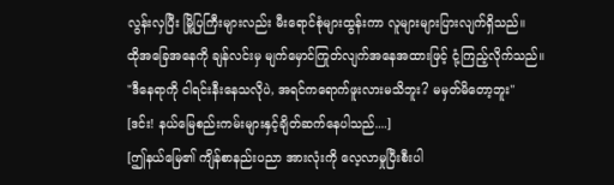လွန်းလှပြီး မြို့ပြကြီးများလည်း မီးရောင်စုံများထွန်းကာ လူများများပြားလျက်ရှိသည်။
ထိုအခြေအနေကို ချန်လင်းမှ မျက်မှောင်ကြုတ်လျက်အနေအထားဖြင့် ငုံ့ကြည့်လိုက်သည်။
"ဒီနေရာကို ငါရင်းနီးနေသလိုပဲ, အရင်ကရောက်ဖူးလားမသိဘူး? မမှတ်မိတော့ဘူး"
[ဒင်း! နယ်မြေစည်းကမ်းများနှင့်ချိတ်ဆက်နေပါသည်....]
[ဤနယ်မြေ၏ ကျိန်စာနည်းပညာ အားလုံးကို လေ့လာမှုပြီးစီးပါ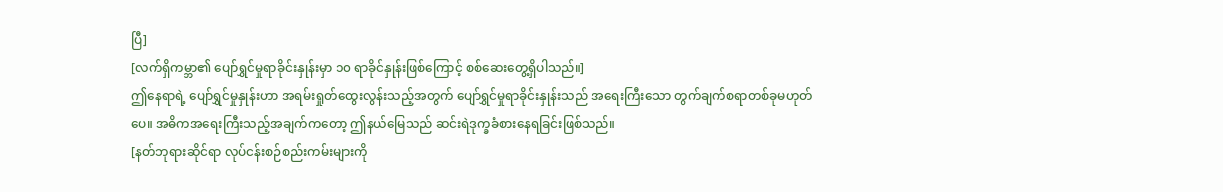ပြီ]
[လက်ရှိကမ္ဘာ၏ ပျော်ရွှင်မှုရာခိုင်းနှုန်းမှာ ၁၀ ရာခိုင်နှုန်းဖြစ်ကြောင့် စစ်ဆေးတွေ့ရှိပါသည်။]
ဤနေရာရဲ့ ပျော်ရွှင်မှုနှုန်းဟာ အရမ်းရှုတ်ထွေးလွန်းသည့်အတွက် ပျော်ရွှင်မှုရာခိုင်းနှုန်းသည် အရေးကြီးသော တွက်ချက်စရာတစ်ခုမဟုတ်ပေ။ အဓိကအရေးကြီးသည့်အချက်ကတော့ ဤနယ်မြေသည် ဆင်းရဲဒုက္ခခံစားနေရခြင်းဖြစ်သည်။
[နတ်ဘုရားဆိုင်ရာ လုပ်ငန်းစဉ်စည်းကမ်းများကို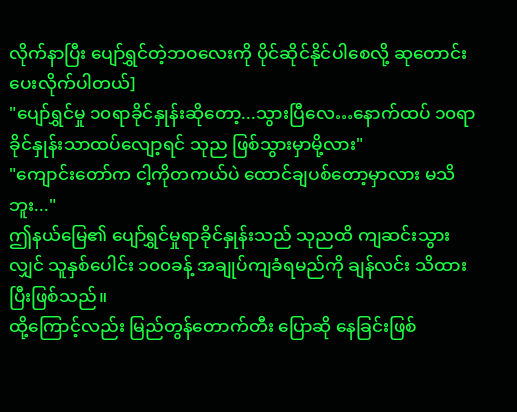လိုက်နာပြီး ပျော်ရွှင်တဲ့ဘဝလေးကို ပိုင်ဆိုင်နိုင်ပါစေလို့ ဆုတောင်းပေးလိုက်ပါတယ်]
"ပျော်ရွှင်မှု ၁၀ရာခိုင်နှုန်းဆိုတော့...သွားပြီလေ…နောက်ထပ် ၁၀ရာခိုင်နှုန်းသာထပ်လျော့ရင် သုည ဖြစ်သွားမှာမို့လား"
"ကျောင်းတော်က ငါ့ကိုတကယ်ပဲ ထောင်ချပစ်တော့မှာလား မသိဘူး..."
ဤနယ်မြေ၏ ပျော်ရွှင်မှုရာခိုင်နှုန်းသည် သုညထိ ကျဆင်းသွားလျှင် သူနှစ်ပေါင်း ၁၀၀ခန့် အချုပ်ကျခံရမည်ကို ချန်လင်း သိထားပြီးဖြစ်သည်။
ထို့ကြောင့်လည်း မြည်တွန်တောက်တီး ပြောဆို နေခြင်းဖြစ်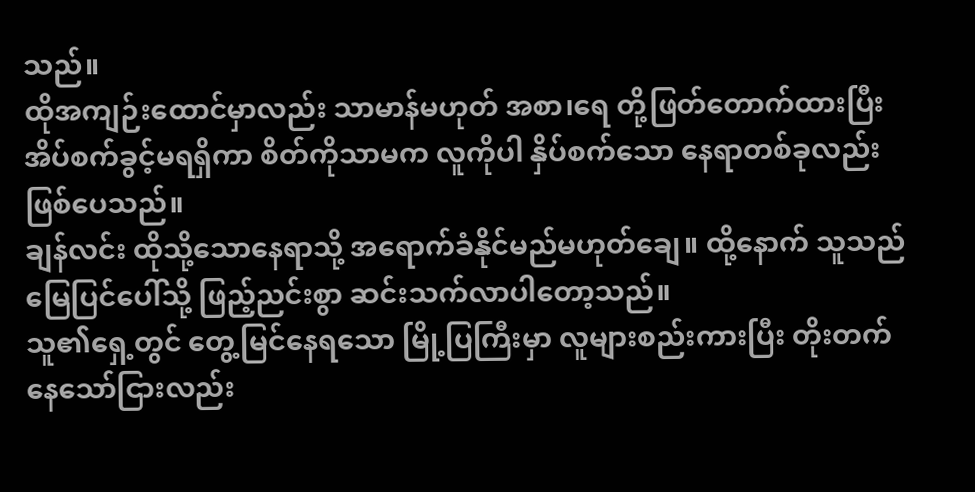သည်။
ထိုအကျဉ်းထောင်မှာလည်း သာမာန်မဟုတ် အစာ၊ရေ တို့ဖြတ်တောက်ထားပြီး အိပ်စက်ခွင့်မရရှိကာ စိတ်ကိုသာမက လူကိုပါ နှိပ်စက်သော နေရာတစ်ခုလည်းဖြစ်ပေသည်။
ချန်လင်း ထိုသို့သောနေရာသို့ အရောက်ခံနိုင်မည်မဟုတ်ချေ။ ထို့နောက် သူသည် မြေပြင်ပေါ်သို့ ဖြည့်ညင်းစွာ ဆင်းသက်လာပါတော့သည်။
သူ၏ရှေ့တွင် တွေ့မြင်နေရသော မြို့ပြကြီးမှာ လူများစည်းကားပြီး တိုးတက်နေသော်ငြားလည်း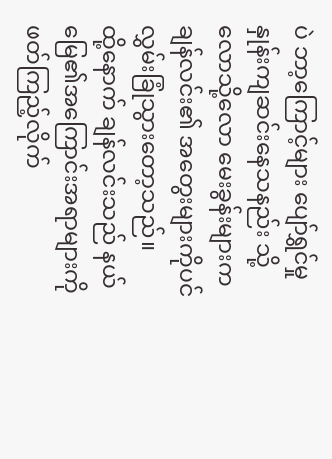ပဲ ဘာ့ကြောင့်များ ပျော်ရွှင်မှုနှုန်းကျဆင်းနေသနည်း သို့လောသို့လော မေးခွန်းများက ချန်လင်း၏ အတွေးများကိုပင် လွှမ်းခြုံသွားတော့သည်။
ထို့နောက် ချန်လင်းသည် နယ်မြေ၏အကြောင်းအရာများကို ဖတ်ကြည့်လိုက်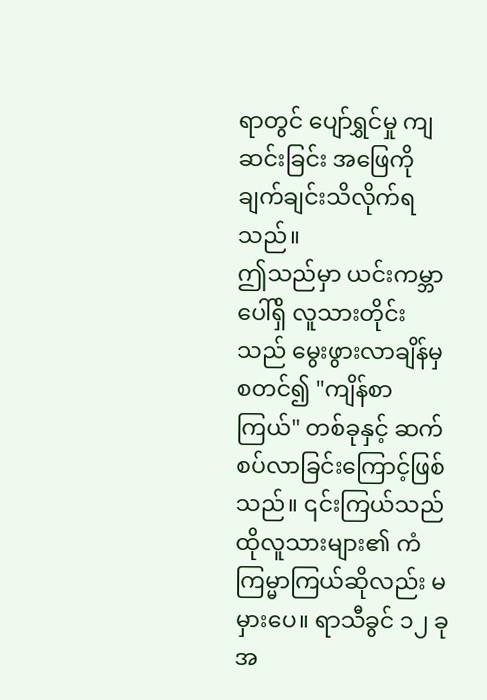ရာတွင် ပျော်ရွှင်မှု ကျဆင်းခြင်း အဖြေကို ချက်ချင်းသိလိုက်ရသည်။
ဤသည်မှာ ယင်းကမ္ဘာပေါ်ရှိ လူသားတိုင်းသည် မွေးဖွားလာချိန်မှ စတင်၍ "ကျိန်စာကြယ်" တစ်ခုနှင့် ဆက်စပ်လာခြင်းကြောင့်ဖြစ်သည်။ ၎င်းကြယ်သည် ထိုလူသားများ၏ ကံကြမ္မာကြယ်ဆိုလည်း မမှားပေ။ ရာသီခွင် ၁၂ ခုအ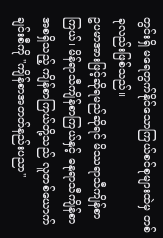တွင်းရှိ မရေတွက်နိုင်သောကြယ်စင်စုများထဲမှ တစ်ခုလည်းဖြစ်သည်။
ဥပမာအားဖြင့်ဆိုရမည်ဆိုရင် မိဿရာသီကျိန်စာကြယ်၊ မိန်ရာသီကျိန်စာကြယ်နှင့် ဓနုရာသီကျိန်စာ အစရှိသည့် ကျိန်စာကြယ်တို့သည် လူတစ်ယောက်ချင်းစီကို "ကျိန်စာအတတ်နည်းပညာ"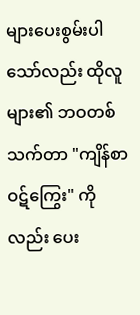များပေးစွမ်းပါသော်လည်း ထိုလူများ၏ ဘဝတစ်သက်တာ "ကျိန်စာဝဋ်ကြွေး" ကိုလည်း ပေး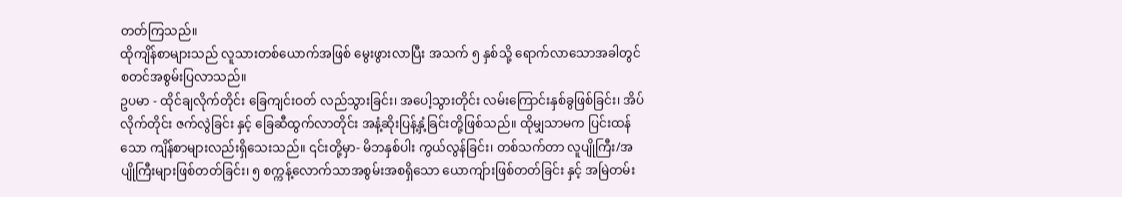တတ်ကြသည်။
ထိုကျိန်စာများသည် လူသားတစ်ယောက်အဖြစ် မွေးဖွားလာပြီး အသက် ၅ နှစ်သို့ ရောက်လာသောအခါတွင် စတင်အစွမ်းပြလာသည်။
ဥပမာ - ထိုင်ချလိုက်တိုင်း ခြေကျင်းဝတ် လည်သွားခြင်း၊ အပေါ့သွားတိုင်း လမ်းကြောင်းနှစ်ခွဖြစ်ခြင်း၊ အိပ်လိုက်တိုင်း ဇက်လွဲခြင်း နှင့် ခြေဆီထွက်လာတိုင်း အနံ့ဆိုးပြန့်နှံ့ခြင်းတို့ဖြစ်သည်။ ထိုမျှသာမက ပြင်းထန်သော ကျိန်စာများလည်းရှိသေးသည်။ ၎င်းတို့မှာ- မိဘနှစ်ပါး ကွယ်လွန်ခြင်း၊ တစ်သက်တာ လူပျိုကြီး/အပျိုကြီးများဖြစ်တတ်ခြင်း၊ ၅ စက္ကန့်လောက်သာအစွမ်းအစရှိသော ယောကျ်ားဖြစ်တတ်ခြင်း နှင့် အမြဲတမ်း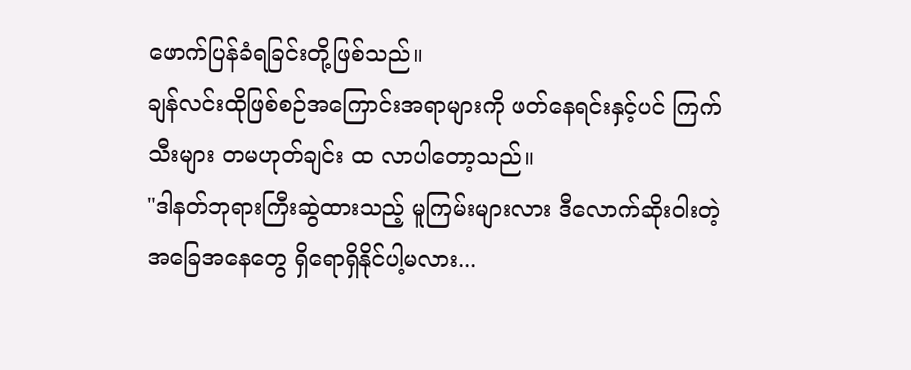ဖောက်ပြန်ခံရခြင်းတို့ဖြစ်သည်။
ချန်လင်းထိုဖြစ်စဉ်အကြောင်းအရာများကို ဖတ်နေရင်းနှင့်ပင် ကြက်သီးများ တမဟုတ်ချင်း ထ လာပါတော့သည်။
"ဒါနတ်ဘုရားကြီးဆွဲထားသည့် မူကြမ်းများလား ဒီလောက်ဆိုးဝါးတဲ့ အခြေအနေတွေ ရှိရောရှိနိုင်ပါ့မလား...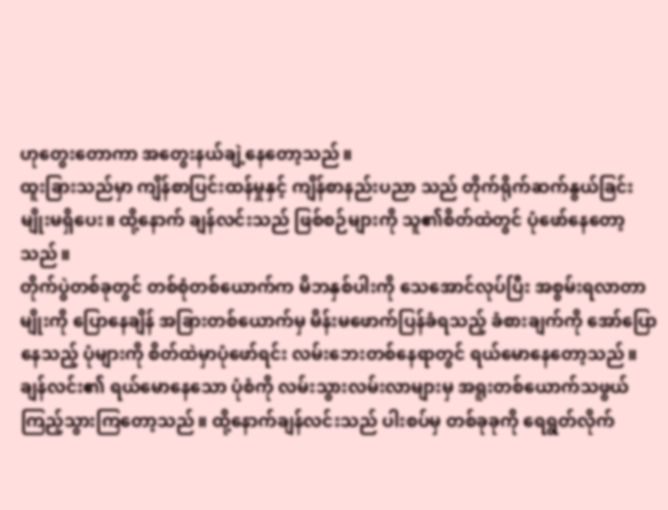ဟုတွေးတောကာ အတွေးနယ်ချဲ့နေတော့သည်။
ထူးခြားသည်မှာ ကျိန်စာပြင်းထန်မှုနှင့် ကျိန်စာနည်းပညာ သည် တိုက်ရိုက်ဆက်နွယ်ခြင်းမျိုးမရှိပေး။ ထို့နောက် ချန်လင်းသည် ဖြစ်စဉ်များကို သူ၏စိတ်ထဲတွင် ပုံဖော်နေတော့သည်။
တိုက်ပွဲတစ်ခုတွင် တစ်စုံတစ်ယောက်က မိဘနှစ်ပါးကို သေအောင်လုပ်ပြီး အစွမ်းရလာတာမျိုးကို ပြောနေချိန် အခြားတစ်ယောက်မှ မိန်းမဖောက်ပြန်ခံရသည့် ခံစားချက်ကို အော်ပြောနေသည့် ပုံများကို စိတ်ထဲမှာပုံဖော်ရင်း လမ်းဘေးတစ်နေရာတွင် ရယ်မောနေတော့သည်။
ချန်လင်း၏ ရယ်မောနေသော ပုံစံကို လမ်းသွားလမ်းလာများမှ အရူးတစ်ယောက်သဖွယ် ကြည့်သွားကြတော့သည်။ ထို့နောက်ချန်လင်းသည် ပါးစပ်မှ တစ်ခုခုကို ရေရွတ်လိုက်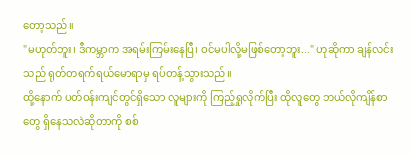တော့သည်။
"မဟုတ်ဘူး၊ ဒီကမ္ဘာက အရမ်းကြမ်းနေပြီ၊ ဝင်မပါလို့မဖြစ်တော့ဘူး..." ဟုဆိုကာ ချန်လင်းသည် ရုတ်တရက်ရယ်မောရာမှ ရပ်တန့်သွားသည်။
ထို့နောက် ပတ်ဝန်းကျင်တွင်ရှိသော လူများကို ကြည့်ရှုလိုက်ပြီး ထိုလူတွေ ဘယ်လိုကျိန်စာတွေ ရှိနေသလဲဆိုတာကို စစ်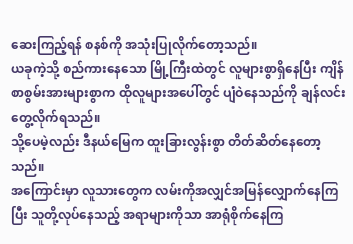ဆေးကြည့်ရန် စနစ်ကို အသုံးပြုလိုက်တော့သည်။
ယခုကဲ့သို့ စည်ကားနေသော မြို့ကြီးထဲတွင် လူများစွာရှိနေပြီး ကျိန်စာစွမ်းအားများစွာက ထိုလူများအပေါ်တွင် ပျံဝဲနေသည်ကို ချန်လင်း တွေ့လိုက်ရသည်။
သို့ပေမဲ့လည်း ဒီနယ်မြေက ထူးခြားလွန်းစွာ တိတ်ဆိတ်နေတော့သည်။
အကြောင်းမှာ လူသားတွေက လမ်းကိုအလျှင်အမြန်လျှောက်နေကြပြီး သူတို့လုပ်နေသည့် အရာများကိုသာ အာရုံစိုက်နေကြ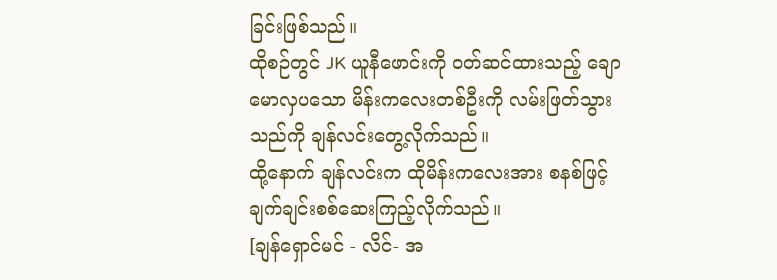ခြင်းဖြစ်သည်။
ထိုစဉ်တွင် JK ယူနီဖောင်းကို ဝတ်ဆင်ထားသည့် ချောမောလှပသော မိန်းကလေးတစ်ဦးကို လမ်းဖြတ်သွားသည်ကို ချန်လင်းတွေ့လိုက်သည်။
ထို့နောက် ချန်လင်းက ထိုမိန်းကလေးအား စနစ်ဖြင့် ချက်ချင်းစစ်ဆေးကြည့်လိုက်သည်။
[ချန်ရှောင်မင် - လိင်- အ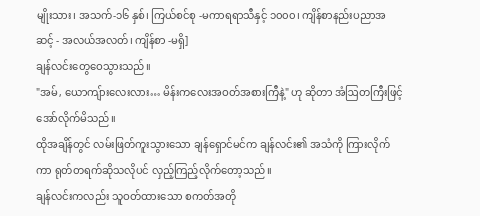မျိုးသား၊ အသက်-၁၆ နှစ်၊ ကြယ်စင်စု -မကာရရာသီနှင့် ၁၀၀၀၊ ကျိန်စာနည်းပညာအဆင့် - အလယ်အလတ်၊ ကျိန်စာ -မရှိ]
ချန်လင်းတွေဝေသွားသည်။
"အမ်, ယောကျ်ားလေးလား… မိန်းကလေးအဝတ်အစားကြီနဲ့" ဟု ဆိုတာ အံဩတကြီးဖြင့် အော်လိုက်မိသည်။
ထိုအချိန်တွင် လမ်းဖြတ်ကူးသွားသော ချန်ရှောင်မင်က ချန်လင်း၏ အသံကို ကြားလိုက်ကာ ရုတ်တရက်ဆိုသလိုပင် လှည့်ကြည့်လိုက်တော့သည်။
ချန်လင်းကလည်း သူဝတ်ထားသော စကတ်အတို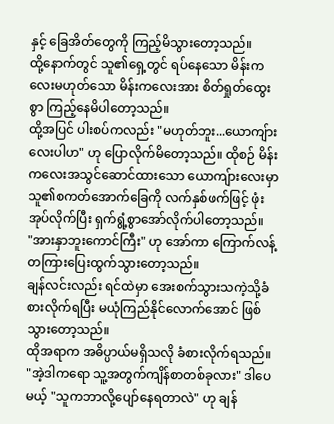နှင့် ခြေအိတ်တွေကို ကြည့်မိသွားတော့သည်။
ထို့နောက်တွင် သူ၏ရှေ့တွင် ရပ်နေသော မိန်းကလေးမဟုတ်သော မိန်းကလေးအား စိတ်ရှုတ်ထွေးစွာ ကြည့်နေမိပါတော့သည်။
ထို့အပြင် ပါးစပ်ကလည်း "မဟုတ်ဘူး...ယောကျ်ားလေးပါဟ" ဟု ပြောလိုက်မိတော့သည်။ ထိုစဉ် မိန်းကလေးအသွင်ဆောင်ထားသော ယောကျ်ားလေးမှာ သူ၏စကတ်အောက်ခြေကို လက်နှစ်ဖက်ဖြင့် ဖုံးအုပ်လိုက်ပြီး ရှက်ရွံ့စွာအော်လိုက်ပါတော့သည်။
"အားနှာဘူးကောင်ကြီး" ဟု အော်ကာ ကြောက်လန့်တကြားပြေးထွက်သွားတော့သည်။
ချန်လင်းလည်း ရင်ထဲမှာ အေးစက်သွားသကဲ့သို့ခံစားလိုက်ရပြီး မယုံကြည်နိုင်လောက်အောင် ဖြစ်သွားတော့သည်။
ထိုအရာက အဓိပ္ပာယ်မရှိသလို ခံစားလိုက်ရသည်။ "အဲ့ဒါကရော သူ့အတွက်ကျိန်စာတစ်ခုလား" ဒါပေမယ့် "သူကဘာလို့ပျော်နေရတာလဲ" ဟု ချန်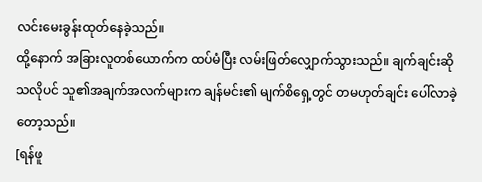လင်းမေးခွန်းထုတ်နေခဲ့သည်။
ထို့နောက် အခြားလူတစ်ယောက်က ထပ်မံပြီး လမ်းဖြတ်လျှောက်သွားသည်။ ချက်ချင်းဆိုသလိုပင် သူ၏အချက်အလက်များက ချန်မင်း၏ မျက်စိရှေ့တွင် တမဟုတ်ချင်း ပေါ်လာခဲ့တော့သည်။
[ရန်ဖူ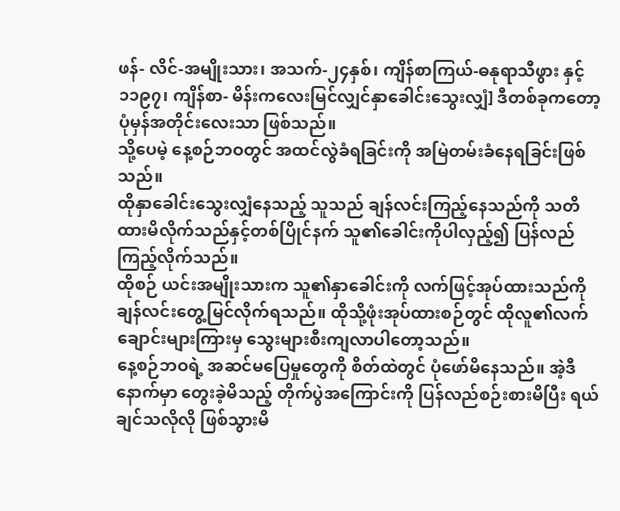ဖန်- လိင်-အမျိုးသား၊ အသက်-၂၄နှစ်၊ ကျိန်စာကြယ်-ဓနုရာသီဖွား နှင့် ၁၁၉၇၊ ကျိန်စာ- မိန်းကလေးမြင်လျှင်နှာခေါင်းသွေးလျှံ] ဒီတစ်ခုကတော့ ပုံမှန်အတိုင်းလေးသာ ဖြစ်သည်။
သို့ပေမဲ့ နေ့စဉ်ဘဝတွင် အထင်လွဲခံရခြင်းကို အမြဲတမ်းခံနေရခြင်းဖြစ်သည်။
ထိုနှာခေါင်းသွေးလျှံနေသည့် သူသည် ချန်လင်းကြည့်နေသည်ကို သတိထားမိလိုက်သည်နှင့်တစ်ပြိုင်နက် သူ၏ခေါင်းကိုပါလှည့်၍ ပြန်လည်ကြည့်လိုက်သည်။
ထိုစဉ် ယင်းအမျိုးသားက သူ၏နှာခေါင်းကို လက်ဖြင့်အုပ်ထားသည်ကို ချန်လင်းတွေ့မြင်လိုက်ရသည်။ ထိုသို့ဖုံးအုပ်ထားစဉ်တွင် ထိုလူ၏လက်ချောင်းများကြားမှ သွေးများစီးကျလာပါတော့သည်။
နေ့စဉ်ဘဝရဲ့ အဆင်မပြေမှုတွေကို စိတ်ထဲတွင် ပုံဖော်မိနေသည်။ အဲ့ဒီနောက်မှာ တွေးခဲ့မိသည့် တိုက်ပွဲအကြောင်းကို ပြန်လည်စဉ်းစားမိပြီး ရယ်ချင်သလိုလို ဖြစ်သွားမိ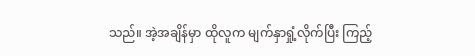သည်။ အဲ့အချိန်မှာ ထိုလူက မျက်နှာရှုံ့လိုက်ပြီး ကြည့်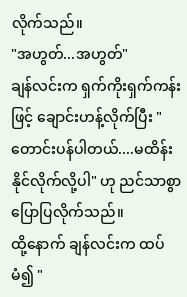လိုက်သည်။
"အဟွတ်...အဟွတ်"
ချန်လင်းက ရှက်ကိုးရှက်ကန်းဖြင့် ချောင်းဟန့်လိုက်ပြီး "တောင်းပန်ပါတယ်....မထိန်းနိုင်လိုက်လို့ပါ" ဟု ညင်သာစွာပြောပြလိုက်သည်။
ထို့နောက် ချန်လင်းက ထပ်မံ၍ "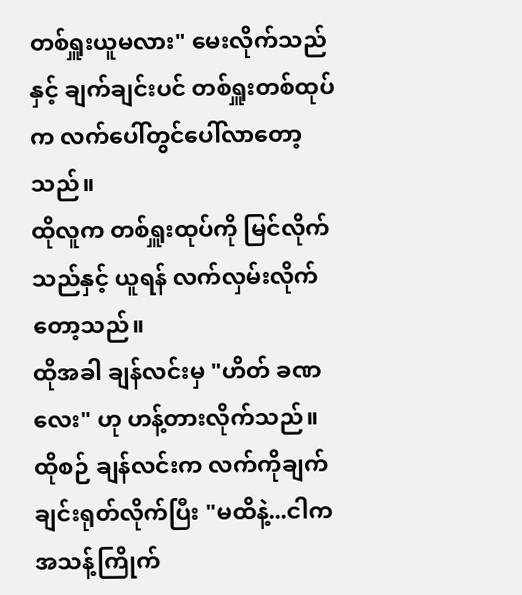တစ်ရှူးယူမလား" မေးလိုက်သည်နှင့် ချက်ချင်းပင် တစ်ရှူးတစ်ထုပ်က လက်ပေါ်တွင်ပေါ်လာတော့သည်။
ထိုလူက တစ်ရှူးထုပ်ကို မြင်လိုက်သည်နှင့် ယူရန် လက်လှမ်းလိုက်တော့သည်။
ထိုအခါ ချန်လင်းမှ "ဟိတ် ခဏလေး" ဟု ဟန့်တားလိုက်သည်။
ထိုစဉ် ချန်လင်းက လက်ကိုချက်ချင်းရုတ်လိုက်ပြီး "မထိနဲ့...ငါက အသန့်ကြိုက်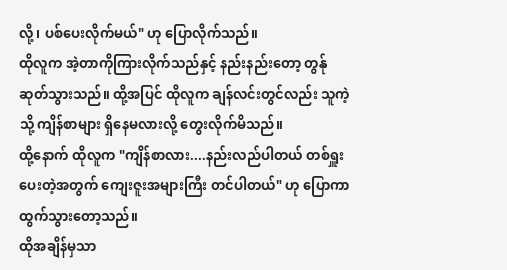လို့၊ ပစ်ပေးလိုက်မယ်" ဟု ပြောလိုက်သည်။
ထိုလူက အဲ့တာကိုကြားလိုက်သည်နှင့် နည်းနည်းတော့ တွန်ုဆုတ်သွားသည်။ ထို့အပြင် ထိုလူက ချန်လင်းတွင်လည်း သူကဲ့သို့ ကျိန်စာများ ရှိနေမလားလို့ တွေးလိုက်မိသည်။
ထို့နောက် ထိုလူက "ကျိန်စာလား....နည်းလည်ပါတယ် တစ်ရှူးပေးတဲ့အတွက် ကျေးဇူးအများကြီး တင်ပါတယ်" ဟု ပြောကာ ထွက်သွားတော့သည်။
ထိုအချိန်မှသာ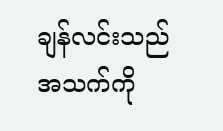ချန်လင်းသည် အသက်ကို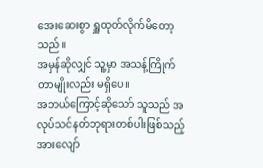အေးဆေးစွာ ရှူထုတ်လိုက်မိတော့သည်။
အမှန်ဆိုလျှင် သူ့မှာ အသန့်ကြိုက်တာမျိုးလည်း မရှိပေ။
အဘယ်ကြောင့်ဆိုသော် သူသည် အလုပ်သင်နတ်ဘုရားတစ်ပါးဖြစ်သည့်အားလျော်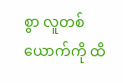စွာ လူတစ်ယောက်ကို ထိ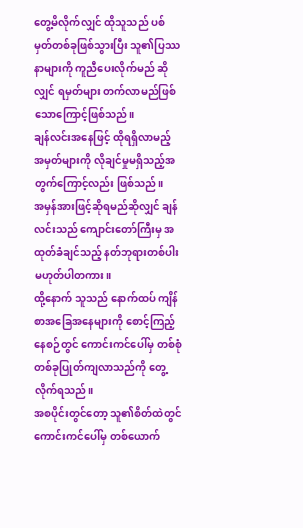တွေ့မိလိုက်လျှင် ထိုသူသည် ပစ်မှတ်တစ်ခုဖြစ်သွားပြီး သူ၏ပြဿနာများကို ကူညီပေးလိုက်မည် ဆိုလျှင် ရမှတ်များ တက်လာမည်ဖြစ်သောကြောင့်ဖြစ်သည်။
ချန်လင်းအနေဖြင့် ထိုရရှိလာမည့် အမှတ်များကို လိုချင်မှုမရှိသည့်အတွက်ကြောင့်လည်း ဖြစ်သည်။
အမှန်အားဖြင့်ဆိုရမည်ဆိုလျှင် ချန်လင်းသည် ကျောင်းတော်ကြီးမှ အထုတ်ခံချင်သည့် နတ်ဘုရားတစ်ပါး မဟုတ်ပါတကား။
ထို့နောက် သူသည် နောက်ထပ် ကျိန်စာအခြေအနေများကို စောင့်ကြည့်နေစဉ်တွင် ကောင်းကင်ပေါ်မှ တစ်စုံတစ်ခုပြုတ်ကျလာသည်ကို တွေ့လိုက်ရသည်။
အစပိုင်းတွင်တော့ သူ၏စိတ်ထဲတွင် ကောင်းကင်ပေါ်မှ တစ်ယောက်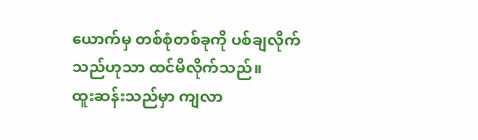ယောက်မှ တစ်စုံတစ်ခုကို ပစ်ချလိုက်သည်ဟုသာ ထင်မိလိုက်သည်။
ထူးဆန်းသည်မှာ ကျလာ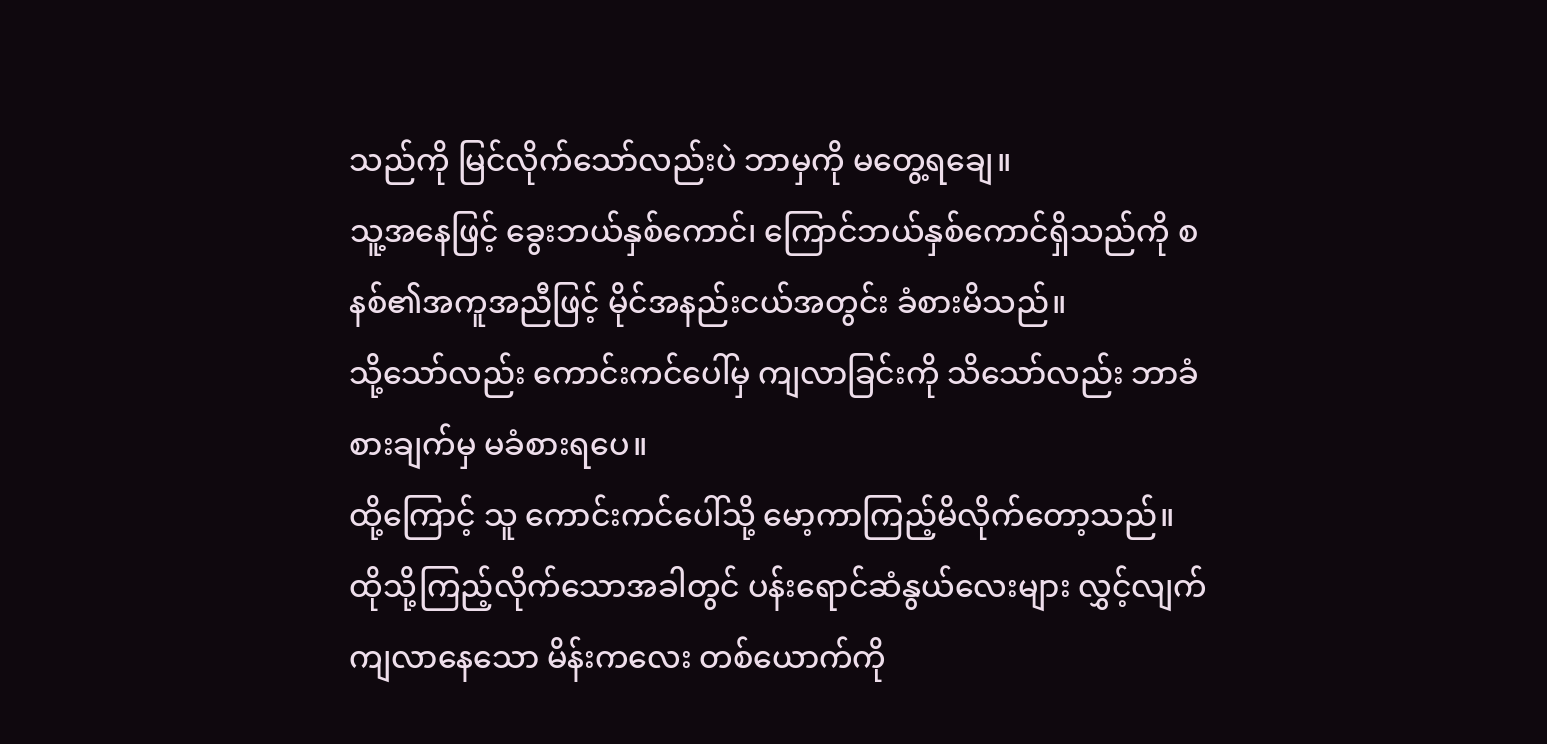သည်ကို မြင်လိုက်သော်လည်းပဲ ဘာမှကို မတွေ့ရချေ။
သူ့အနေဖြင့် ခွေးဘယ်နှစ်ကောင်၊ ကြောင်ဘယ်နှစ်ကောင်ရှိသည်ကို စနစ်၏အကူအညီဖြင့် မိုင်အနည်းငယ်အတွင်း ခံစားမိသည်။
သို့သော်လည်း ကောင်းကင်ပေါ်မှ ကျလာခြင်းကို သိသော်လည်း ဘာခံစားချက်မှ မခံစားရပေ။
ထို့ကြောင့် သူ ကောင်းကင်ပေါ်သို့ မော့ကာကြည့်မိလိုက်တော့သည်။
ထိုသို့ကြည့်လိုက်သောအခါတွင် ပန်းရောင်ဆံနွယ်လေးများ လွှင့်လျက် ကျလာနေသော မိန်းကလေး တစ်ယောက်ကို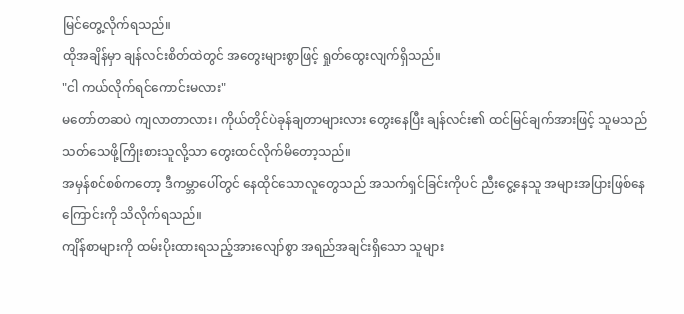မြင်တွေ့လိုက်ရသည်။
ထိုအချိန်မှာ ချန်လင်းစိတ်ထဲတွင် အတွေးများစွာဖြင့် ရှုတ်ထွေးလျက်ရှိသည်။
"ငါ ကယ်လိုက်ရင်ကောင်းမလား"
မတော်တဆပဲ ကျလာတာလား၊ ကိုယ်တိုင်ပဲခုန်ချတာများလား တွေးနေပြီး ချန်လင်း၏ ထင်မြင်ချက်အားဖြင့် သူမသည် သတ်သေဖို့ကြိုးစားသူလို့သာ တွေးထင်လိုက်မိတော့သည်။
အမှန်စင်စစ်ကတော့ ဒီကမ္ဘာပေါ်တွင် နေထိုင်သောလူတွေသည် အသက်ရှင်ခြင်းကိုပင် ညီးငွေ့နေသူ အများအပြားဖြစ်နေကြောင်းကို သိလိုက်ရသည်။
ကျိန်စာများကို ထမ်းပိုးထားရသည့်အားလျော်စွာ အရည်အချင်းရှိသော သူများ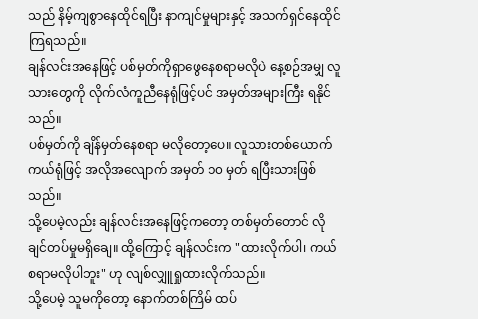သည် နိမ့်ကျစွာနေထိုင်ရပြီး နာကျင်မှုများနှင့် အသက်ရှင်နေထိုင်ကြရသည်။
ချန်လင်းအနေဖြင့် ပစ်မှတ်ကိုရှာဖွေနေစရာမလိုပဲ နေ့စဉ်အမျှ လူသားတွေကို လိုက်လံကူညီနေရုံဖြင့်ပင် အမှတ်အများကြီး ရနိုင်သည်။
ပစ်မှတ်ကို ချိန်မှတ်နေစရာ မလိုတော့ပေ။ လူသားတစ်ယောက်ကယ်ရုံဖြင့် အလိုအလျောက် အမှတ် ၁၀ မှတ် ရပြီးသားဖြစ်သည်။
သို့ပေမဲ့လည်း ချန်လင်းအနေဖြင့်ကတော့ တစ်မှတ်တောင် လိုချင်တပ်မှုမရှိချေ။ ထို့ကြောင့် ချန်လင်းက "ထားလိုက်ပါ၊ ကယ်စရာမလိုပါဘူး" ဟု လျစ်လျှူရှုထားလိုက်သည်။
သို့ပေမဲ့ သူမကိုတော့ နောက်တစ်ကြိမ် ထပ်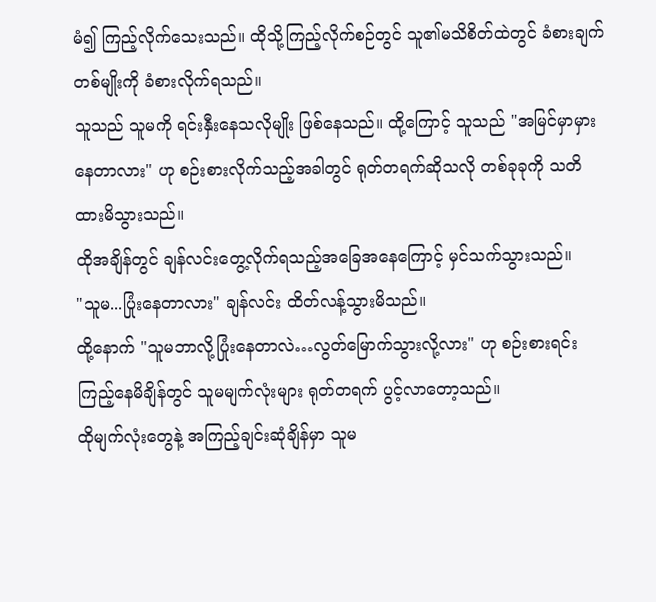မံ၍ ကြည့်လိုက်သေးသည်။ ထိုသို့ကြည့်လိုက်စဉ်တွင် သူ၏မသိစိတ်ထဲတွင် ခံစားချက်တစ်မျိုးကို ခံစားလိုက်ရသည်။
သူသည် သူမကို ရင်းနှီးနေသလိုမျိုး ဖြစ်နေသည်။ ထို့ကြောင့် သူသည် "အမြင်မှာမှားနေတာလား" ဟု စဉ်းစားလိုက်သည့်အခါတွင် ရုတ်တရက်ဆိုသလို တစ်ခုခုကို သတိထားမိသွားသည်။
ထိုအချိန်တွင် ချန်လင်းတွေ့လိုက်ရသည့်အခြေအနေကြောင့် မှင်သက်သွားသည်။
"သူမ...ပြုံးနေတာလား" ချန်လင်း ထိတ်လန့်သွားမိသည်။
ထို့နောက် "သူမဘာလို့ပြုံးနေတာလဲ…လွတ်မြောက်သွားလို့လား" ဟု စဉ်းစားရင်း ကြည့်နေမိချိန်တွင် သူမမျက်လုံးများ ရုတ်တရက် ပွင့်လာတော့သည်။
ထိုမျက်လုံးတွေနဲ့ အကြည့်ချင်းဆုံချိန်မှာ သူမ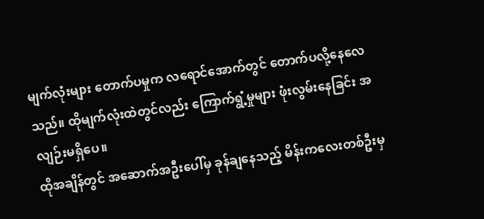မျက်လုံးများ တောက်ပမှုက လရောင်အောက်တွင် တောက်ပလို့နေလေသည်။ ထိုမျက်လုံးထဲတွင်လည်း ကြောက်ရွံ့မှုများ ဖုံးလွမ်းနေခြင်း အလျဉ်းမရှိပေ။
ထိုအချိန်တွင် အဆောက်အဦးပေါ်မှ ခုန်ချနေသည့် မိန်းကလေးတစ်ဦးမှ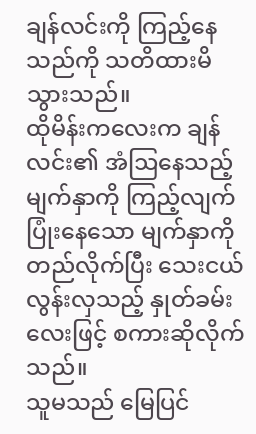ချန်လင်းကို ကြည့်နေသည်ကို သတိထားမိသွားသည်။
ထိုမိန်းကလေးက ချန်လင်း၏ အံဩနေသည့်မျက်နှာကို ကြည့်လျက် ပြုံးနေသော မျက်နှာကို တည်လိုက်ပြီး သေးငယ်လွန်းလှသည့် နှုတ်ခမ်းလေးဖြင့် စကားဆိုလိုက်သည်။
သူမသည် မြေပြင်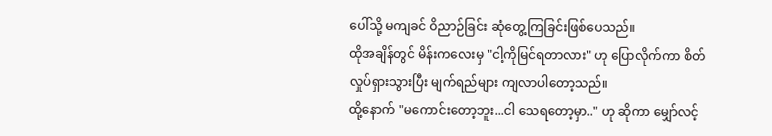ပေါ်သို့ မကျခင် ဝိညာဉ်ခြင်း ဆုံတွေ့ကြခြင်းဖြစ်ပေသည်။
ထိုအချိန်တွင် မိန်းကလေးမှ "ငါ့ကိုမြင်ရတာလား" ဟု ပြောလိုက်ကာ စိတ်လှုပ်ရှားသွားပြီး မျက်ရည်များ ကျလာပါတော့သည်။
ထို့နောက် "မကောင်းတော့ဘူး...ငါ သေရတော့မှာ.." ဟု ဆိုကာ မျှော်လင့်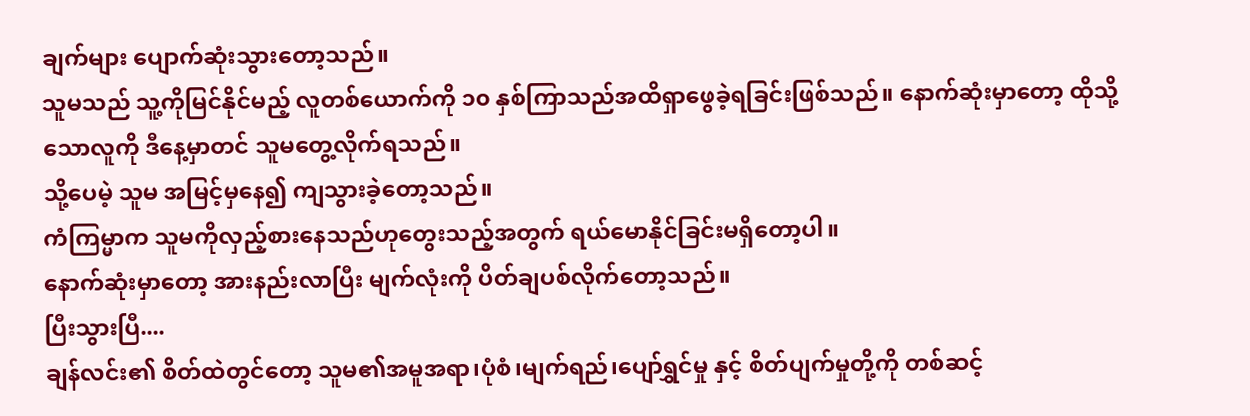ချက်များ ပျောက်ဆုံးသွားတော့သည်။
သူမသည် သူ့ကိုမြင်နိုင်မည့် လူတစ်ယောက်ကို ၁၀ နှစ်ကြာသည်အထိရှာဖွေခဲ့ရခြင်းဖြစ်သည်။ နောက်ဆုံးမှာတော့ ထိုသို့သောလူကို ဒီနေ့မှာတင် သူမတွေ့လိုက်ရသည်။
သို့ပေမဲ့ သူမ အမြင့်မှနေ၍ ကျသွားခဲ့တော့သည်။
ကံကြမ္မာက သူမကိုလှည့်စားနေသည်ဟုတွေးသည့်အတွက် ရယ်မောနိုင်ခြင်းမရှိတော့ပါ။
နောက်ဆုံးမှာတော့ အားနည်းလာပြီး မျက်လုံးကို ပိတ်ချပစ်လိုက်တော့သည်။
ပြီးသွားပြီ....
ချန်လင်း၏ စိတ်ထဲတွင်တော့ သူမ၏အမူအရာ၊ပုံစံ၊မျက်ရည်၊ပျော်ရွှင်မှု နှင့် စိတ်ပျက်မှုတို့ကို တစ်ဆင့်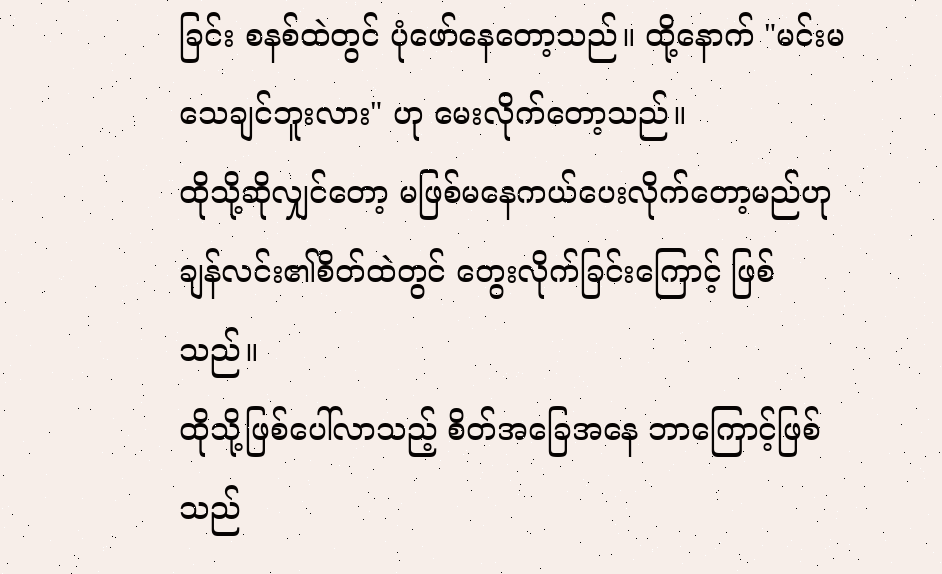ခြင်း စနစ်ထဲတွင် ပုံဖော်နေတော့သည်။ ထို့နောက် "မင်းမသေချင်ဘူးလား" ဟု မေးလိုက်တော့သည်။
ထိုသို့ဆိုလျှင်တော့ မဖြစ်မနေကယ်ပေးလိုက်တော့မည်ဟု ချန်လင်း၏စိတ်ထဲတွင် တွေးလိုက်ခြင်းကြောင့် ဖြစ်သည်။
ထိုသို့ဖြစ်ပေါ်လာသည့် စိတ်အခြေအနေ ဘာကြောင့်ဖြစ်သည်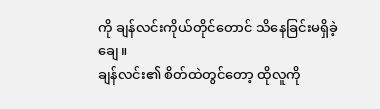ကို ချန်လင်းကိုယ်တိုင်တောင် သိနေခြင်းမရှိခဲ့ချေ။
ချန်လင်း၏ စိတ်ထဲတွင်တော့ ထိုလူကို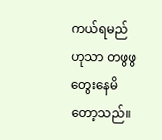ကယ်ရမည်ဟုသာ တဖွဖွ တွေးနေမိတော့သည်။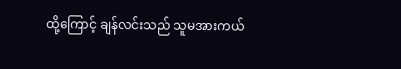ထို့ကြောင့် ချန်လင်းသည် သူမအားကယ်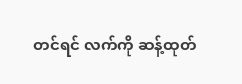တင်ရင် လက်ကို ဆန့်ထုတ်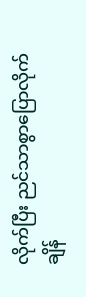လိုက်ပြီး ညင်သာစွာပြောလိုက်ချိန်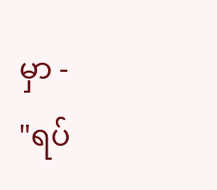မှာ -
"ရပ်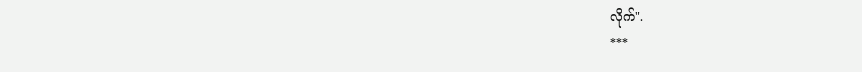လိုက်".
***